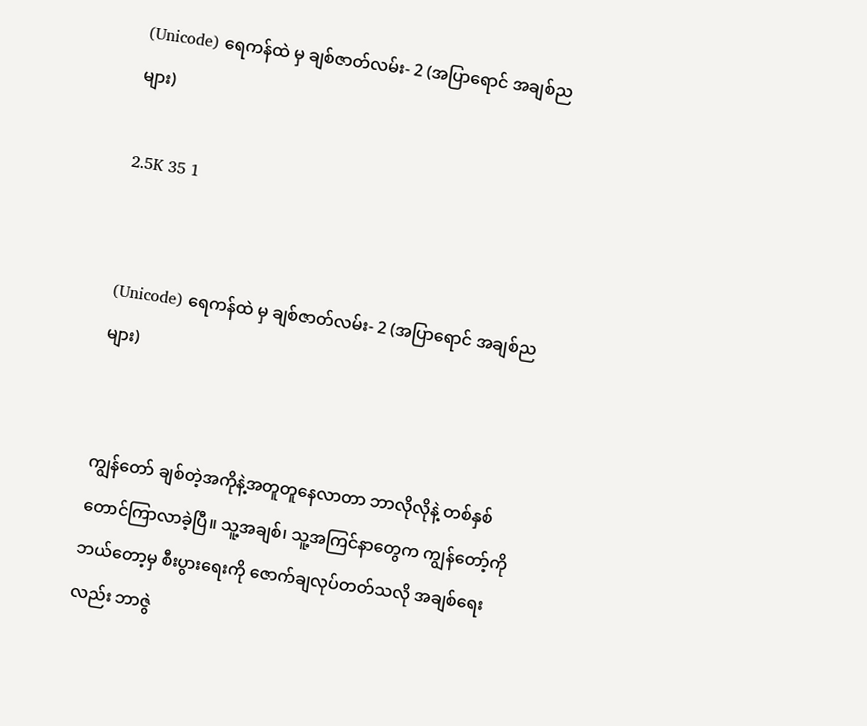(Unicode) ရေကန်ထဲ မှ ချစ်ဇာတ်လမ်း- 2 (အပြာရောင် အချစ်ညများ)

2.5K 35 1


(Unicode) ရေကန်ထဲ မှ ချစ်ဇာတ်လမ်း- 2 (အပြာရောင် အချစ်ညများ)


ကျွန်တော် ချစ်တဲ့အကိုနဲ့အတူတူနေလာတာ ဘာလိုလိုနဲ့ တစ်နှစ်တောင်ကြာလာခဲ့ပြီ။ သူ့အချစ်၊ သူ့အကြင်နာတွေက ကျွန်တော့်ကို ဘယ်တော့မှ စီးပွားရေးကို ဇောက်ချလုပ်တတ်သလို အချစ်ရေးလည်း ဘာဇွဲ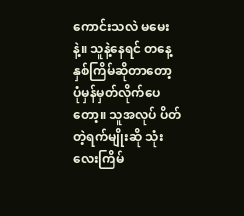ကောင်းသလဲ မမေးနဲ့။ သူနဲ့နေရင် တနေ့ နှစ်ကြိမ်ဆိုတာတော့ ပုံမှန်မှတ်လိုက်ပေတော့။ သူအလုပ် ပိတ်တဲ့ရက်မျိုးဆို သုံးလေးကြိမ်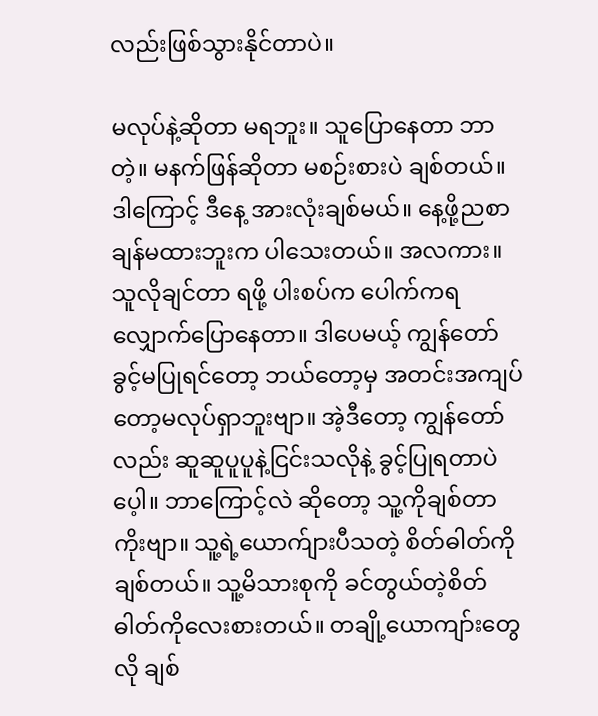လည်းဖြစ်သွားနိုင်တာပဲ။

မလုပ်နဲ့ဆိုတာ မရဘူး။ သူပြောနေတာ ဘာတဲ့။ မနက်ဖြန်ဆိုတာ မစဉ်းစားပဲ ချစ်တယ်။ ဒါကြောင့် ဒီနေ့ အားလုံးချစ်မယ်။ နေ့ဖို့ညစာ ချန်မထားဘူးက ပါသေးတယ်။ အလကား။ သူလိုချင်တာ ရဖို့ ပါးစပ်က ပေါက်ကရလျှောက်ပြောနေတာ။ ဒါပေမယ့် ကျွန်တော်ခွင့်မပြုရင်တော့ ဘယ်တော့မှ အတင်းအကျပ်တော့မလုပ်ရှာဘူးဗျာ။ အဲ့ဒီတော့ ကျွန်တော်လည်း ဆူဆူပူပူနဲ့ငြင်းသလိုနဲ့ ခွင့်ပြုရတာပဲပေ့ါ။ ဘာကြောင့်လဲ ဆိုတော့ သူ့ကိုချစ်တာကိုးဗျာ။ သူ့ရဲ့ယောက်ျားပီသတဲ့ စိတ်ဓါတ်ကိုချစ်တယ်။ သူ့မိသားစုကို ခင်တွယ်တဲ့စိတ်ဓါတ်ကိုလေးစားတယ်။ တချို့ယောကျာ်းတွေလို ချစ်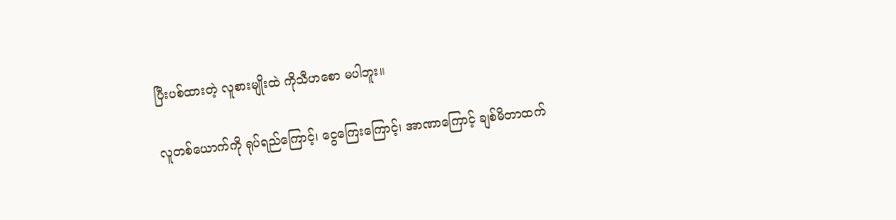ပြီးပစ်ထားတဲ့ လူစားမျိုးထဲ ကိုသီဟစော မပါဘူး။

လူတစ်ယောက်ကို ရုပ်ရည်ကြောင့်၊ ငွေကြေးကြောင့်၊ အာဏာကြောင့် ချစ်မိတာထက်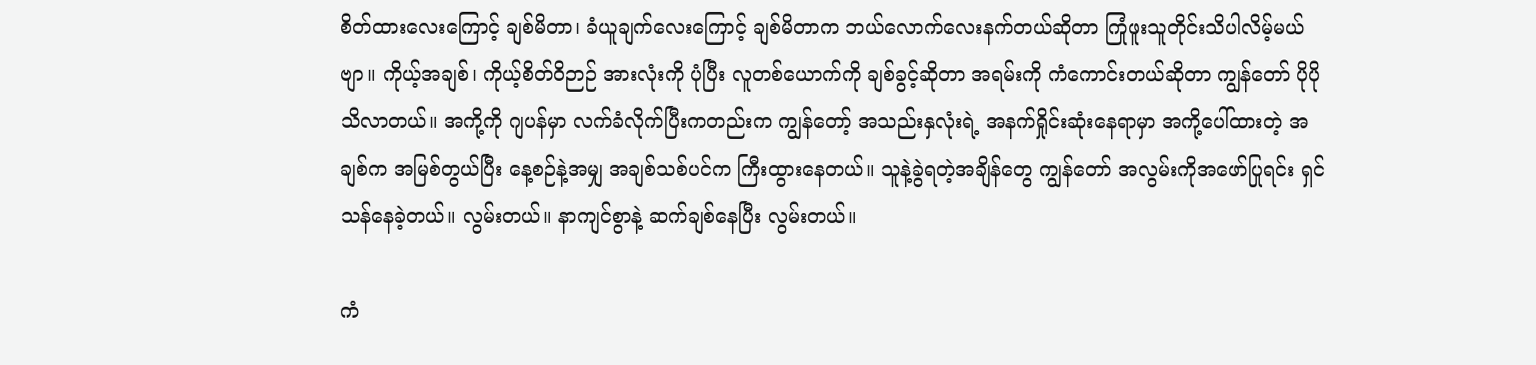စိတ်ထားလေးကြောင့် ချစ်မိတာ၊ ခံယူချက်လေးကြောင့် ချစ်မိတာက ဘယ်လောက်လေးနက်တယ်ဆိုတာ ကြုံဖူးသူတိုင်းသိပါလိမ့်မယ်ဗျာ။ ကိုယ့်အချစ်၊ ကိုယ့်စိတ်ဝိဉာဉ် အားလုံးကို ပုံပြီး လူတစ်ယောက်ကို ချစ်ခွင့်ဆိုတာ အရမ်းကို ကံကောင်းတယ်ဆိုတာ ကျွန်တော် ပိုပိုသိလာတယ်။ အကို့ကို ဂျပန်မှာ လက်ခံလိုက်ပြီးကတည်းက ကျွန်တော့် အသည်းနှလုံးရဲ့ အနက်ရှိုင်းဆုံးနေရာမှာ အကို့ပေါ်ထားတဲ့ အချစ်က အမြစ်တွယ်ပြီး နေ့စဉ်နဲ့အမျှ အချစ်သစ်ပင်က ကြီးထွားနေတယ်။ သူနဲ့ခွဲရတဲ့အချိန်တွေ ကျွန်တော် အလွမ်းကိုအဖော်ပြုရင်း ရှင်သန်နေခဲ့တယ်။ လွမ်းတယ်။ နာကျင်စွာနဲ့ ဆက်ချစ်နေပြီး လွမ်းတယ်။

ကံ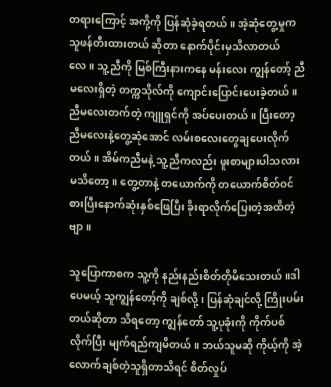တရားကြောင့် အကို့ကို ပြန်ဆုံခဲ့ရတယ်။ အဲ့ဆုံတွေ့မှုက သူဖန်တီးထားတယ် ဆိုတာ နောက်ပိုင်းမှသိလာတယ်လေ။ သူ့ညီကို မြစ်ကြီးနားကနေ မန်းလေး ကျွန်တော့် ညီမလေးရှိတဲ့ တက္ကသိုလ်ကို ကျောင်းပြောင်းပေးခဲ့တယ်။ ညီမလေးတက်တဲ့ ကျူရှင်ကို အပ်ပေးတယ်။ ပြီးတော့ ညီမလေးနဲ့တွေ့ဆုံအောင် လမ်းစလေးတွေချပေးလိုက်တယ်။ အိမ်ကညီမနဲ့ သူ့ညီကလည်း ဖူးစာများပါသလားမသိတော့။ တွေ့တာနဲ့ တယောက်ကို တယောက်စိတ်ဝင်စားပြီးနောက်ဆုံးနှစ်ဖြေပြီး ခိုးရာလိုက်ပြေးတဲ့အထိတဲ့ဗျာ။

သူပြောကာစက သူ့ကို နည်းနည်းစိတ်တိုမိသေးတယ်။ဒါပေမယ့် သူကျွန်တော့်ကို ချစ်လို့၊ ပြန်ဆုံချင်လို့ ကြိုးပမ်းတယ်ဆိုတာ သိရတော့ ကျွန်တော် သူ့ပုခုံးကို ကိုက်ပစ်လိုက်ပြီး မျက်ရည်ကျမိတယ်။ ဘယ်သူမဆို ကိုယ့်ကို အဲ့လောက်ချစ်တဲ့သူရှိတာသိရင် စိတ်လှုပ်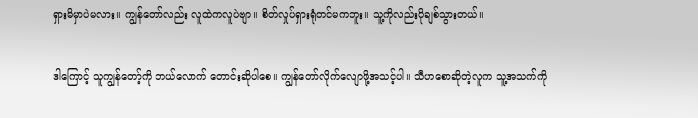ရှားမိမှာပဲမလား။ ကျွန်တော်လည်း လူထဲကလူပဲဗျာ။ စိတ်လှုပ်ရှားရုံတင်မကဘူး။ သူ့ကိုလည်းပိုချစ်သွားတယ်။

ဒါကြောင့် သူကျွန်တော့်ကို ဘယ်လောက် တောင်းဆိုပါစေ။ ကျွန်တော်လိုက်လျောဖို့အသင့်ပါ။ သီဟစောဆိုတဲ့လူက သူ့အသက်ကို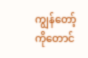ကျွန်တော့်ကိုတောင်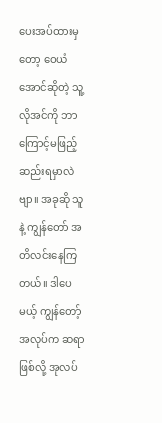ပေးအပ်ထားမှတော့ ဝေယံအောင်ဆိုတဲ့ သူ့လိုအင်ကို ဘာကြောင့်မဖြည့်ဆည်းရမှာလဲဗျာ။ အခုဆို သူနဲ့ ကျွန်တော် အတိလင်းနေကြတယ်။ ဒါပေမယ့် ကျွန်တော့်အလုပ်က ဆရာဖြစ်လို့ အုလပ်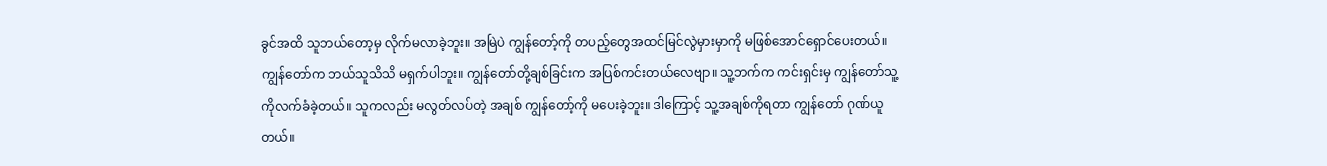ခွင်အထိ သူဘယ်တော့မှ လိုက်မလာခဲ့ဘူး။ အမြဲပဲ ကျွန်တော့်ကို တပည့်တွေအထင်မြင်လွဲမှားမှာကို မဖြစ်အောင်ရှောင်ပေးတယ်။ ကျွန်တော်က ဘယ်သူသိသိ မရှက်ပါဘူး။ ကျွန်တော်တို့ချစ်ခြင်းက အပြစ်ကင်းတယ်လေဗျာ။ သူ့ဘက်က ကင်းရှင်းမှ ကျွန်တော်သူ့ကိုလက်ခံခဲ့တယ်။ သူကလည်း မလွတ်လပ်တဲ့ အချစ် ကျွန်တော့်ကို မပေးခဲ့ဘူး။ ဒါကြောင့် သူ့အချစ်ကိုရတာ ကျွန်တော် ဂုဏ်ယူတယ်။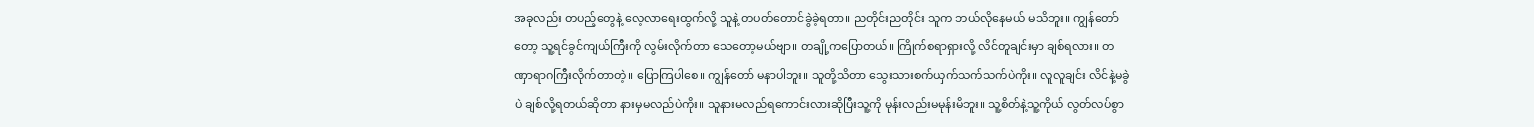အခုလည်း တပည့်တွေနဲ့ လေ့လာရေးထွက်လို့ သူနဲ့ တပတ်တောင်ခွဲခဲ့ရတာ။ ညတိုင်းညတိုင်း သူက ဘယ်လိုနေမယ် မသိဘူး။ ကျွန်တော်တော့ သူ့ရင်ခွင်ကျယ်ကြီးကို လွမ်းလိုက်တာ သေတော့မယ်ဗျာ။ တချို့ကပြောတယ်။ ကြိုက်စရာရှားလို့ လိင်တူချင်းမှာ ချစ်ရလား။ တဏှာရာဂကြီးလိုက်တာတဲ့။ ပြောကြပါစေ။ ကျွန်တော် မနာပါဘူး။ သူတို့သိတာ သွေးသားစက်ယှက်သက်သက်ပဲကိုး။ လူလူချင်း လိင်နဲ့မခွဲပဲ ချစ်လို့ရတယ်ဆိုတာ နားမှမလည်ပဲကိုး။ သူနားမလည်ရကောင်းလားဆိုပြီးသူ့ကို မုန်းလည်းမမုန်းမိဘူး။ သူ့စိတ်နဲ့သူ့ကိုယ် လွတ်လပ်စွာ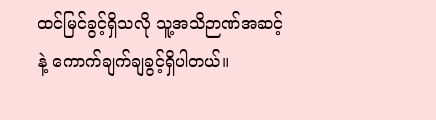ထင်မြင်ခွင့်ရှိသလို သူ့အသိဉာဏ်အဆင့်နဲ့ ကောက်ချက်ချခွင့်ရှိပါတယ်။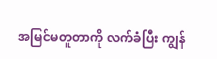အမြင်မတူတာကို လက်ခံပြီး ကျွန်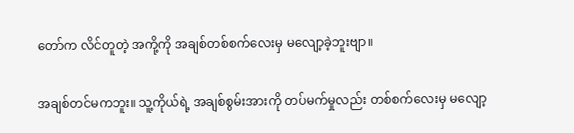တော်က လိင်တူတဲ့ အကို့ကို အချစ်တစ်စက်လေးမှ မလျော့ခဲ့ဘူးဗျာ။

အချစ်တင်မကဘူး။ သူ့ကိုယ်ရဲ့ အချစ်စွမ်းအားကို တပ်မက်မှုလည်း တစ်စက်လေးမှ မလျော့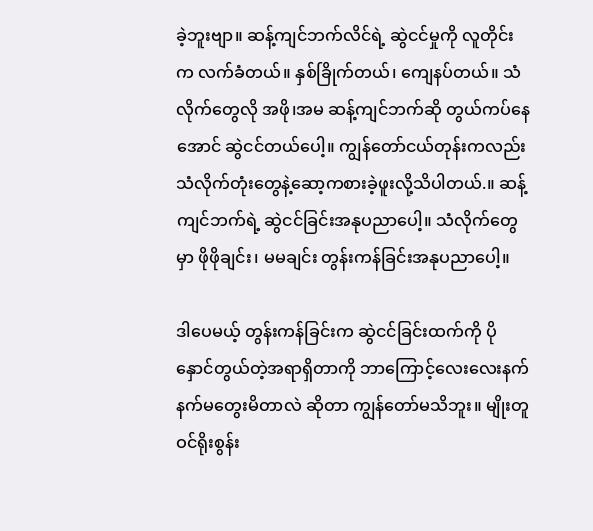ခဲ့ဘူးဗျာ။ ဆန့်ကျင်ဘက်လိင်ရဲ့ ဆွဲငင်မှုကို လူတိုင်းက လက်ခံတယ်။ နှစ်ခြိုက်တယ်၊ ကျေနပ်တယ်။ သံလိုက်တွေလို အဖို၊အမ ဆန့်ကျင်ဘက်ဆို တွယ်ကပ်နေအောင် ဆွဲငင်တယ်ပေါ့။ ကျွန်တော်ငယ်တုန်းကလည်း သံလိုက်တုံးတွေနဲ့ဆော့ကစားခဲ့ဖူးလို့သိပါတယ်.။ ဆန့်ကျင်ဘက်ရဲ့ ဆွဲငင်ခြင်းအနုပညာပေါ့။ သံလိုက်တွေမှာ ဖိုဖိုချင်း၊ မမချင်း တွန်းကန်ခြင်းအနုပညာပေါ့။

ဒါပေမယ့် တွန်းကန်ခြင်းက ဆွဲငင်ခြင်းထက်ကို ပိုနှောင်တွယ်တဲ့အရာရှိတာကို ဘာကြောင့်လေးလေးနက်နက်မတွေးမိတာလဲ ဆိုတာ ကျွန်တော်မသိဘူး။ မျိုးတူဝင်ရိုးစွန်း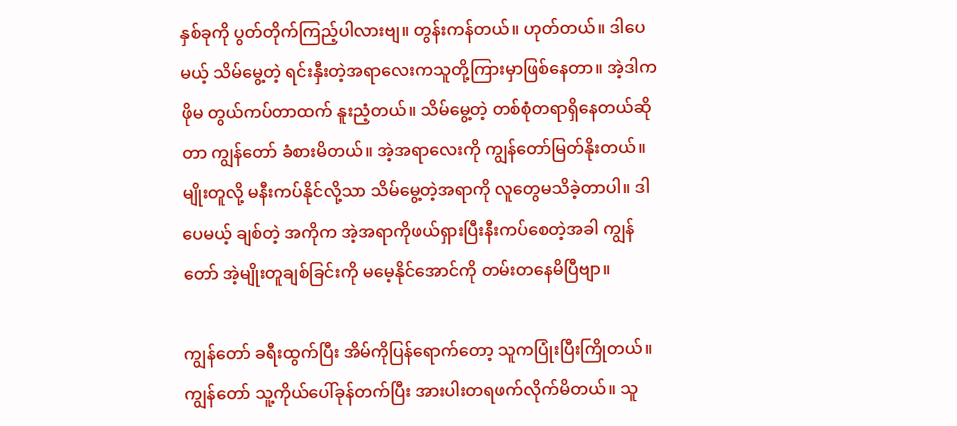နှစ်ခုကို ပွတ်တိုက်ကြည့်ပါလားဗျ။ တွန်းကန်တယ်။ ဟုတ်တယ်။ ဒါပေမယ့် သိမ်မွေ့တဲ့ ရင်းနှီးတဲ့အရာလေးကသူတို့ကြားမှာဖြစ်နေတာ။ အဲ့ဒါက ဖိုမ တွယ်ကပ်တာထက် နူးညံ့တယ်။ သိမ်မွေ့တဲ့ တစ်စုံတရာရှိနေတယ်ဆိုတာ ကျွန်တော် ခံစားမိတယ်။ အဲ့အရာလေးကို ကျွန်တော်မြတ်နိုးတယ်။ မျိုးတူလို့ မနီးကပ်နိုင်လို့သာ သိမ်မွေ့တဲ့အရာကို လူတွေမသိခဲ့တာပါ။ ဒါပေမယ့် ချစ်တဲ့ အကိုက အဲ့အရာကိုဖယ်ရှားပြီးနီးကပ်စေတဲ့အခါ ကျွန်တော် အဲ့မျိုးတူချစ်ခြင်းကို မမေ့နိုင်အောင်ကို တမ်းတနေမိပြီဗျာ။

ကျွန်တော် ခရီးထွက်ပြီး အိမ်ကိုပြန်ရောက်တော့ သူကပြုံးပြီးကြိုတယ်။ ကျွန်တော် သူ့ကိုယ်ပေါ်ခုန်တက်ပြီး အားပါးတရဖက်လိုက်မိတယ်။ သူ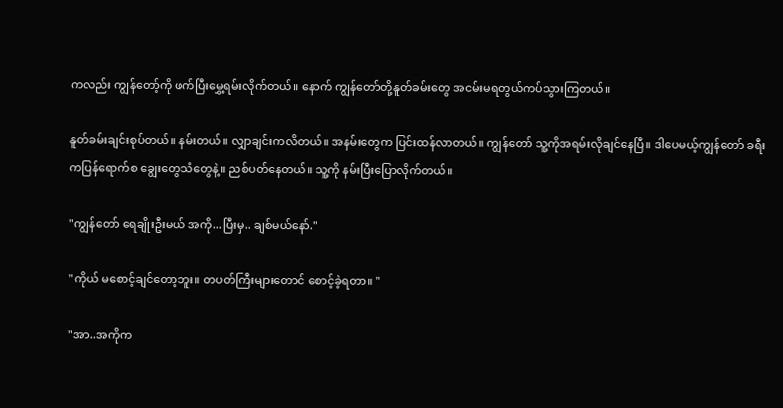ကလည်း ကျွန်တော့်ကို ဖက်ပြီးမွှေ့ရမ်းလိုက်တယ်။ နောက် ကျွန်တော်တို့နူတ်ခမ်းတွေ အငမ်းမရတွယ်ကပ်သွားကြတယ်။

နူတ်ခမ်းချင်းစုပ်တယ်။ နမ်းတယ်။ လျှာချင်းကလိတယ်။ အနမ်းတွေက ပြင်းထန်လာတယ်။ ကျွန်တော် သူ့ကိုအရမ်းလိုချင်နေပြီ။ ဒါပေမယ့်ကျွန်တော် ခရီးကပြန်ရောက်စ ချွေးတွေသံတွေနဲ့။ ညစ်ပတ်နေတယ်။ သူ့ကို နမ်းပြီးပြောလိုက်တယ်။

"ကျွန်တော် ရေချိုးဦးမယ် အကို...ပြီးမှ.. ချစ်မယ်နော်."

"ကိုယ် မစောင့်ချင်တော့ဘူး။ တပတ်ကြီးများတောင် စောင့်ခဲ့ရတာ။ "

"အာ..အကိုက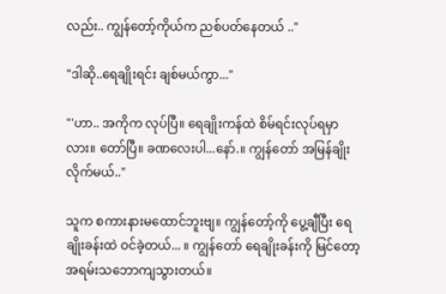လည်း.. ကျွန်တော့်ကိုယ်က ညစ်ပတ်နေတယ် .."

"ဒါဆို..ရေချိုးရင်း ချစ်မယ်ကွာ..."

"'ဟာ.. အကိုက လုပ်ပြီ။ ရေချိုးကန်ထဲ စိမ်ရင်းလုပ်ရမှာလား။ တော်ပြီ။ ခဏလေးပါ...နော်.။ ကျွန်တော် အမြန်ချိုးလိုက်မယ်.."

သူက စကားနားမထောင်ဘူးဗျ။ ကျွန်တော့်ကို ပွေ့ချီပြီး ရေချိုးခန်းထဲ ဝင်ခဲ့တယ်... ။ ကျွန်တော် ရေချိုးခန်းကို မြင်တော့ အရမ်းသဘောကျသွားတယ်။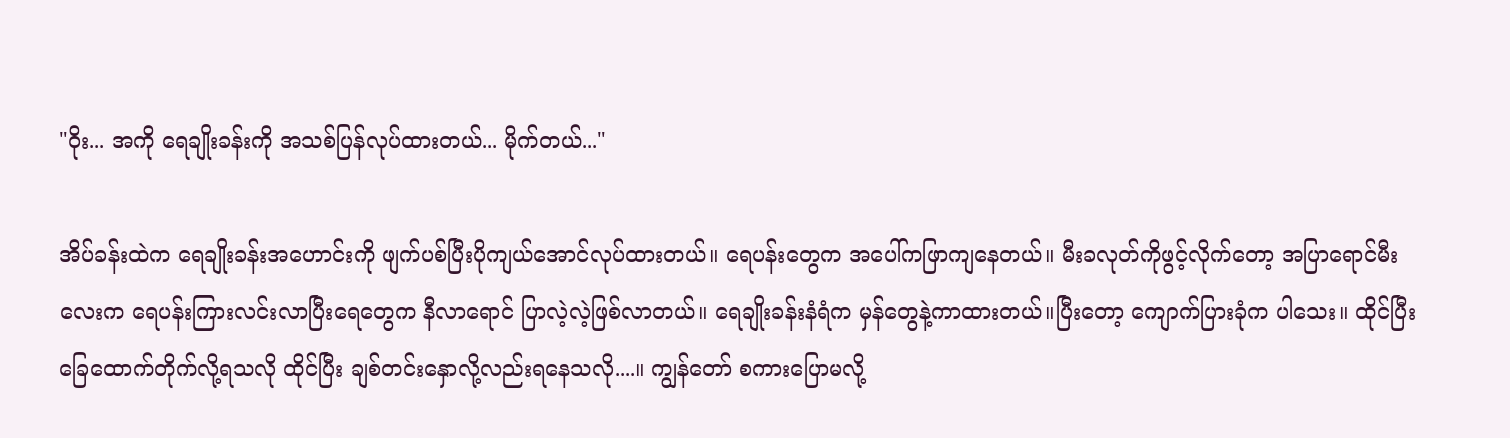"ဝိုး... အကို ရေချိုးခန်းကို အသစ်ပြန်လုပ်ထားတယ်... မိုက်တယ်..."

အိပ်ခန်းထဲက ရေချိုးခန်းအဟောင်းကို ဖျက်ပစ်ပြီးပိုကျယ်အောင်လုပ်ထားတယ်။ ရေပန်းတွေက အပေါ်ကဖြာကျနေတယ်။ မီးခလုတ်ကိုဖွင့်လိုက်တော့ အပြာရောင်မီးလေးက ရေပန်းကြားလင်းလာပြီးရေတွေက နီလာရောင် ပြာလဲ့လဲ့ဖြစ်လာတယ်။ ရေချိုးခန်းနံရံက မှန်တွေနဲ့ကာထားတယ်။ပြီးတော့ ကျောက်ပြားခုံက ပါသေး။ ထိုင်ပြီး ခြေထောက်တိုက်လို့ရသလို ထိုင်ပြီး ချစ်တင်းနှောလို့လည်းရနေသလို....။ ကျွန်တော် စကားပြောမလို့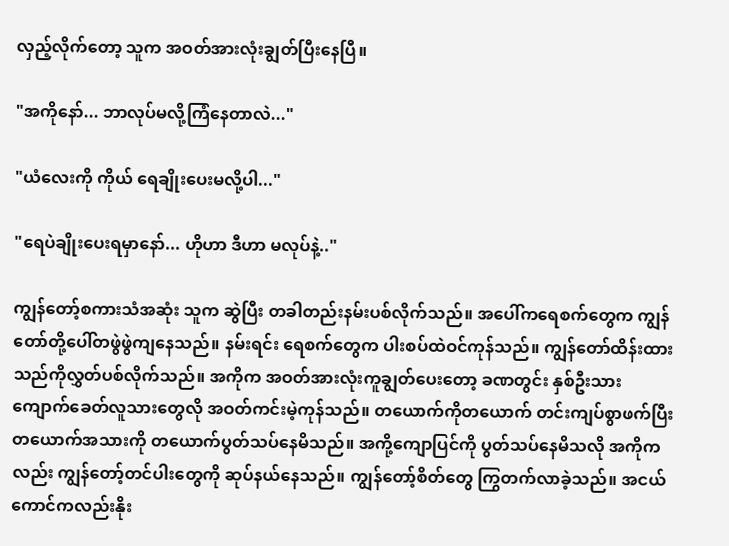လှည့်လိုက်တော့ သူက အဝတ်အားလုံးချွတ်ပြီးနေပြီ။

"အကိုနော်... ဘာလုပ်မလို့ကြံနေတာလဲ..."

"ယံလေးကို ကိုယ် ရေချိုးပေးမလို့ပါ..."

"ရေပဲချိုးပေးရမှာနော်... ဟိုဟာ ဒီဟာ မလုပ်နဲ့.."

ကျွန်တော့်စကားသံအဆုံး သူက ဆွဲပြီး တခါတည်းနမ်းပစ်လိုက်သည်။ အပေါ်ကရေစက်တွေက ကျွန်တော်တို့ပေါ်တဖွဲဖွဲကျနေသည်။ နမ်းရင်း ရေစက်တွေက ပါးစပ်ထဲဝင်ကုန်သည်။ ကျွန်တော်ထိန်းထားသည်ကိုလွှတ်ပစ်လိုက်သည်။ အကိုက အဝတ်အားလုံးကူချွတ်ပေးတော့ ခဏတွင်း နှစ်ဦးသား ကျောက်ခေတ်လူသားတွေလို အဝတ်ကင်းမဲ့ကုန်သည်။ တယောက်ကိုတယောက် တင်းကျပ်စွာဖက်ပြီး တယောက်အသားကို တယောက်ပွတ်သပ်နေမိသည်။ အကို့ကျောပြင်ကို ပွတ်သပ်နေမိသလို အကိုကလည်း ကျွန်တော့်တင်ပါးတွေကို ဆုပ်နယ်နေသည်။ ကျွန်တော့်စိတ်တွေ ကြွတက်လာခဲ့သည်။ အငယ်ကောင်ကလည်းနိုး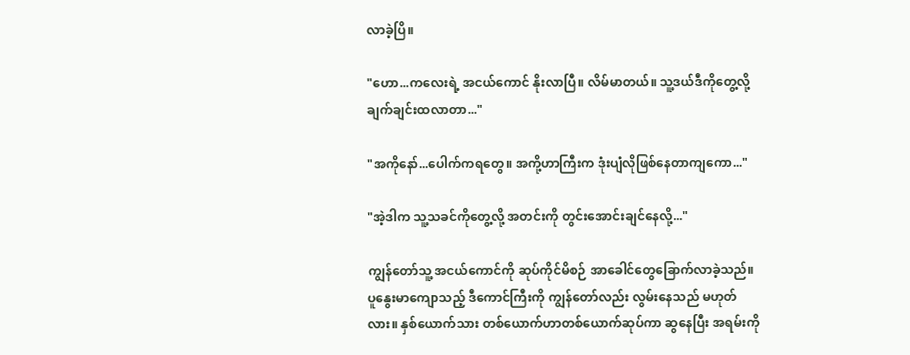လာခဲ့ပြိ။

"ဟော...ကလေးရဲ့ အငယ်ကောင် နိုးလာပြီ။ လိမ်မာတယ်။ သူ့ဒယ်ဒီကိုတွေ့လို့ ချက်ချင်းထလာတာ..."

"အကိုနော်...ပေါက်ကရတွေ။ အကို့ဟာကြီးက ဒုံးပျံလိုဖြစ်နေတာကျကော..."

"အဲ့ဒါက သူ့သခင်ကိုတွေ့လို့ အတင်းကို တွင်းအောင်းချင်နေလို့..."

ကျွန်တော်သူ့ အငယ်ကောင်ကို ဆုပ်ကိုင်မိစဉ် အာခေါင်တွေခြောက်လာခဲ့သည်။ ပူနွေးမာကျောသည့် ဒီကောင်ကြီးကို ကျွန်တော်လည်း လွမ်းနေသည် မဟုတ်လား။ နှစ်ယောက်သား တစ်ယောက်ဟာတစ်ယောက်ဆုပ်ကာ ဆွနေပြီး အရမ်းကို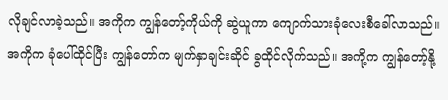လိုချင်လာခဲ့သည်။ အကိုက ကျွန်တော့်ကိုယ်ကို ဆွဲယူကာ ကျောက်သားခုံလေးစီခေါ်လာသည်။ အကိုက ခုံပေါ်ထိုင်ပြီး ကျွန်တော်က မျက်နှာချင်းဆိုင် ခွထိုင်လိုက်သည်။ အကို့က ကျွန်တော့်နို့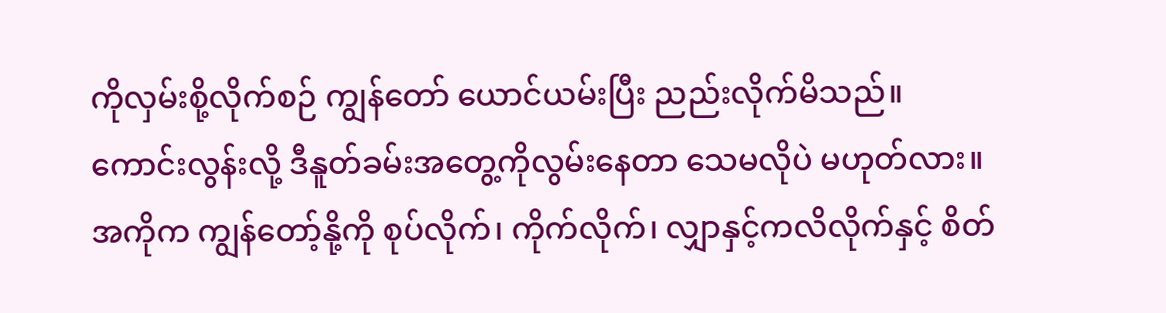ကိုလှမ်းစို့လိုက်စဉ် ကျွန်တော် ယောင်ယမ်းပြီး ညည်းလိုက်မိသည်။ ကောင်းလွန်းလို့ ဒီနူတ်ခမ်းအတွေ့ကိုလွမ်းနေတာ သေမလိုပဲ မဟုတ်လား။ အကိုက ကျွန်တော့်နို့ကို စုပ်လိုက်၊ ကိုက်လိုက်၊ လျှာနှင့်ကလိလိုက်နှင့် စိတ်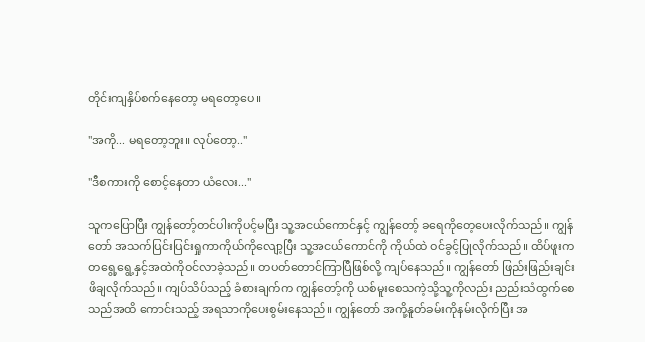တိုင်းကျနှိပ်စက်နေတော့ မရတော့ပေ။

"အကို... မရတော့ဘူး။ လုပ်တော့.."

"ဒီစကားကို စောင့်နေတာ ယံလေး..."

သူကပြောပြီး ကျွန်တော့်တင်ပါးကိုပင့်မပြီး သူ့အငယ်ကောင်နှင့် ကျွန်တော့် ခရေကိုတေ့ပေးလိုက်သည်။ ကျွန်တော် အသက်ပြင်းပြင်းရှုကာကိုယ်ကိုလျော့ပြီး သူ့အငယ်ကောင်ကို ကိုယ်ထဲ ဝင်ခွင့်ပြုလိုက်သည်။ ထိပ်ဖူးက တရွေ့ရွေ့နှင့်အထဲကိုဝင်လာခဲ့သည်။ တပတ်တောင်ကြာပြီဖြစ်လို့ ကျပ်နေသည်။ ကျွန်တော် ဖြည်းဖြည်းချင်းဖိချလိုက်သည်။ ကျပ်သိပ်သည့် ခံစားချက်က ကျွန်တော့်ကို ယစ်မူးစေသကဲ့သို့သူ့ကိုလည်း ညည်းသံထွက်စေသည်အထိ ကောင်းသည့် အရသာကိုပေးစွမ်းနေသည်။ ကျွန်တော် အကို့နူတ်ခမ်းကိုနမ်းလိုက်ပြီး အ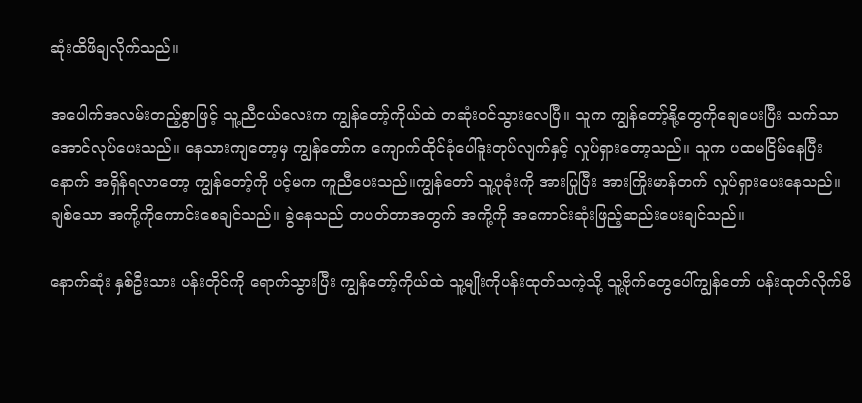ဆုံးထိဖိချလိုက်သည်။

အပေါက်အလမ်းတည့်စွာဖြင့် သူ့ညီငယ်လေးက ကျွန်တော့်ကိုယ်ထဲ တဆုံးဝင်သွားလေပြီ။ သူက ကျွန်တော့်နို့တွေကိုချေပေးပြီး သက်သာအောင်လုပ်ပေးသည်။ နေသားကျတော့မှ ကျွန်တော်က ကျောက်ထိုင်ခုံပေါ်ဒူးတုပ်လျက်နှင့် လှုပ်ရှားတော့သည်။ သူက ပထမငြိမ်နေပြီးနောက် အရှိန်ရလာတော့ ကျွန်တော့်ကို ပင့်မက ကူညီပေးသည်။ကျွန်တော် သူ့ပုခုံးကို အားပြုပြီး အားကြိုးမာန်တက် လှုပ်ရှားပေးနေသည်။ ချစ်သော အကို့ကိုကောင်းစေချင်သည်။ ခွဲနေသည် တပတ်တာအတွက် အကို့ကို အကောင်းဆုံးဖြည့်ဆည်းပေးချင်သည်။

နောက်ဆုံး နှစ်ဦးသား ပန်းတိုင်ကို ရောက်သွားပြီး ကျွန်တော့်ကိုယ်ထဲ သူ့မျိုးကိုပန်းထုတ်သကဲ့သို့ သူ့ဗိုက်တွေပေါ်ကျွန်တော် ပန်းထုတ်လိုက်မိ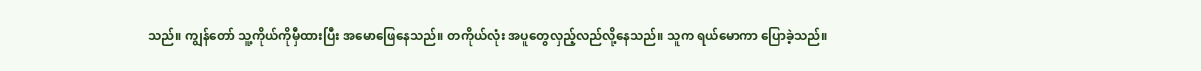သည်။ ကျွန်တော် သူ့ကိုယ်ကိုမှီထားပြီး အမောဖြေနေသည်။ တကိုယ်လုံး အပူတွေလှည့်လည်လို့နေသည်။ သူက ရယ်မောကာ ပြောခဲ့သည်။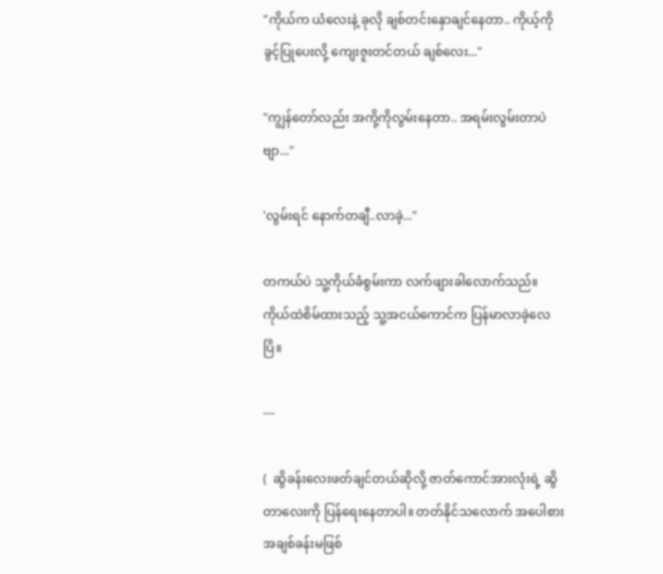"ကိုယ်က ယံလေးနဲ့ ခုလို ချစ်တင်းနှောချင်နေတာ.. ကိုယ့်ကို ခွင့်ပြုပေးလို့ ကျေးဇူးတင်တယ် ချစ်လေး..."

"ကျွန်တော်လည်း အကို့ကိုလွမ်းနေတာ.. အရမ်းလွမ်းတာပဲဗျာ..."

'လွမ်းရင် နောက်တချီ..လာခဲ့..."

တကယ်ပဲ သူ့ကိုယ်ခံစွမ်းကာ လက်ဖျားခါလောက်သည်။ ကိုယ်ထဲစိမ်ထားသည့် သူ့အငယ်ကောင်က ပြန်မာလာခဲ့လေပြိ။

---

(  ဆွိခန်းလေးဖတ်ချင်တယ်ဆိုလို့ ဇာတ်ကောင်အားလုံးရဲ့ ဆွိတာလေးကို ပြန်ရေးနေတာပါ။ တတ်နိုင်သလောက် အပေါစား အချစ်ခန်းမဖြစ်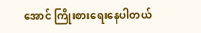အောင် ကြိုးစားရေးနေပါတယ်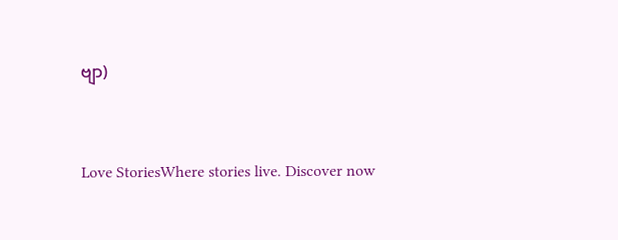ဗျာ)



Love StoriesWhere stories live. Discover now